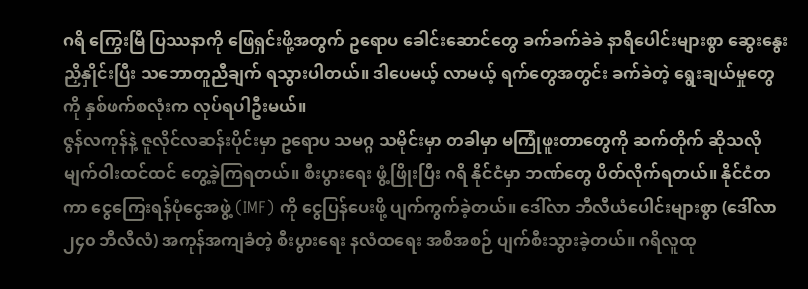ဂရိ ကြွေးမြီ ပြဿနာကို ဖြေရှင်းဖို့အတွက် ဥရောပ ခေါင်းဆောင်တွေ ခက်ခက်ခဲခဲ နာရီပေါင်းများစွာ ဆွေးနွေးညှိနှိုင်းပြီး သဘောတူညီချက် ရသွားပါတယ်။ ဒါပေမယ့် လာမယ့် ရက်တွေအတွင်း ခက်ခဲတဲ့ ရွေးချယ်မှုတွေကို နှစ်ဖက်စလုံးက လုပ်ရပါဦးမယ်။
ဇွန်လကုန်နဲ့ ဇူလိုင်လဆန်းပိုင်းမှာ ဥရောပ သမဂ္ဂ သမိုင်းမှာ တခါမှာ မကြုံဖူးတာတွေကို ဆက်တိုက် ဆိုသလို မျက်ဝါးထင်ထင် တွေ့ခဲ့ကြရတယ်။ စီးပွားရေး ဖွံ့ဖြိုးပြီး ဂရိ နိုင်ငံမှာ ဘဏ်တွေ ပိတ်လိုက်ရတယ်။ နိုင်ငံတကာ ငွေကြေးရန်ပုံငွေအဖွဲ့ (IMF) ကို ငွေပြန်ပေးဖို့ ပျက်ကွက်ခဲ့တယ်။ ဒေါ်လာ ဘီလီယံပေါင်းများစွာ (ဒေါ်လာ ၂၄၀ ဘီလီလံ) အကုန်အကျခံတဲ့ စီးပွားရေး နလံထရေး အစီအစဉ် ပျက်စီးသွားခဲ့တယ်။ ဂရိလူထု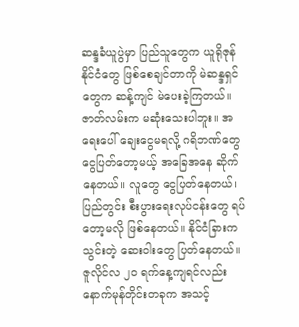ဆန္ဒခံယူပွဲမှာ ပြည်သူတွေက ယူရိုဇုန် နိုင်ငံတွေ ဖြစ်စေချင်တာကို မဲဆန္ဒရှင်တွေက ဆန့်ကျင် မဲပေးခဲ့ကြတယ်။
ဇာတ်လမ်းက မဆုံးသေးပါဘူး။ အရေးပေါ် ချေးငွေမရလို့ ဂရိဘဏ်တွေ ငွေပြတ်တော့မယ့် အခြေအနေ ဆိုက်နေတယ်။ လူတွေ ငွေပြတ်နေတယ်၊ ပြည်တွင်း စီးပွားရေးလုပ်ငန်းတွေ ရပ်တော့မလို ဖြစ်နေတယ်။ နိုင်ငံခြားက သွင်းတဲ့ ဆေးဝါးတွေ ပြတ်နေတယ်။ ဇူလိုင်လ ၂၀ ရက်နေ့ကျရင်လည်း နောက်မုန်တိုင်းတခုက အသင့်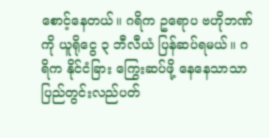စောင့်နေတယ်။ ဂရိက ဥရောပ ဗဟိုဘဏ်ကို ယူရိုငွေ ၃ ဘီလီယံ ပြန်ဆပ်ရမယ်။ ဂရိက နိုင်ငံခြား ကြွေးဆပ်ဖို့ နေနေသာသာ ပြည်တွင်းလည်ပတ်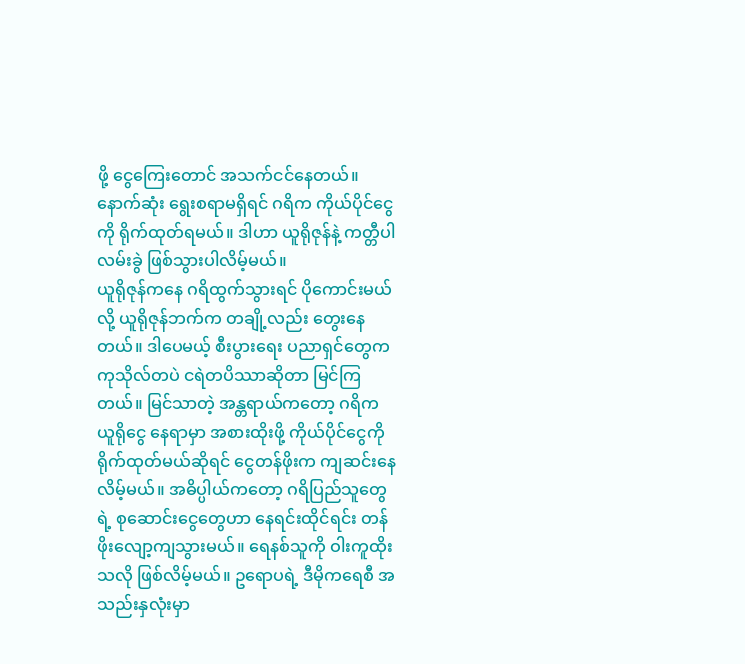ဖို့ ငွေကြေးတောင် အသက်ငင်နေတယ်။ နောက်ဆုံး ရွေးစရာမရှိရင် ဂရိက ကိုယ်ပိုင်ငွေကို ရိုက်ထုတ်ရမယ်။ ဒါဟာ ယူရိုဇုန်နဲ့ ကတ္တီပါ လမ်းခွဲ ဖြစ်သွားပါလိမ့်မယ်။
ယူရိုဇုန်ကနေ ဂရိထွက်သွားရင် ပိုကောင်းမယ်လို့ ယူရိုဇုန်ဘက်က တချို့လည်း တွေးနေတယ်။ ဒါပေမယ့် စီးပွားရေး ပညာရှင်တွေက ကုသိုလ်တပဲ ငရဲတပိဿာဆိုတာ မြင်ကြတယ်။ မြင်သာတဲ့ အန္တရာယ်ကတော့ ဂရိက ယူရိုငွေ နေရာမှာ အစားထိုးဖို့ ကိုယ်ပိုင်ငွေကို ရိုက်ထုတ်မယ်ဆိုရင် ငွေတန်ဖိုးက ကျဆင်းနေလိမ့်မယ်။ အဓိပ္ပါယ်ကတော့ ဂရိပြည်သူတွေရဲ့ စုဆောင်းငွေတွေဟာ နေရင်းထိုင်ရင်း တန်ဖိုးလျော့ကျသွားမယ်။ ရေနစ်သူကို ဝါးကူထိုးသလို ဖြစ်လိမ့်မယ်။ ဥရောပရဲ့ ဒီမိုကရေစီ အသည်းနှလုံးမှာ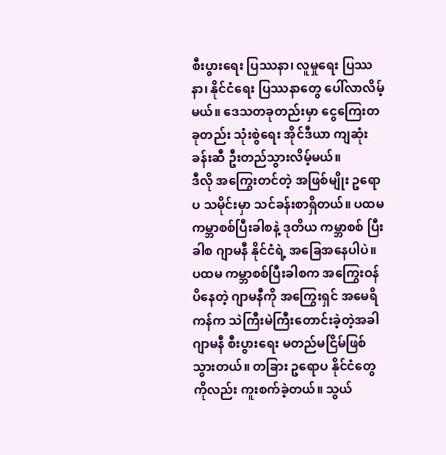စီးပွားရေး ပြဿနာ၊ လူမှုရေး ပြဿနာ၊ နိုင်ငံရေး ပြဿနာတွေ ပေါ်လာလိမ့်မယ်။ ဒေသတခုတည်းမှာ ငွေကြေးတခုတည်း သုံးစွဲရေး အိုင်ဒီယာ ကျဆုံးခန်းဆီ ဦးတည်သွားလိမ့်မယ်။
ဒီလို အကြွေးတင်တဲ့ အဖြစ်မျိုး ဥရောပ သမိုင်းမှာ သင်ခန်းစာရှိတယ်။ ပထမ ကမ္ဘာစစ်ပြီးခါစနဲ့ ဒုတိယ ကမ္ဘာစစ် ပြီးခါစ ဂျာမနီ နိုင်ငံရဲ့ အခြေအနေပါပဲ။ ပထမ ကမ္ဘာစစ်ပြီးခါစက အကြွေးဝန်ပိနေတဲ့ ဂျာမနီကို အကြွေးရှင် အမေရိကန်က သဲကြီးမဲကြီးတောင်းခဲ့တဲ့အခါ ဂျာမနီ စီးပွားရေး မတည်မငြိမ်ဖြစ်သွားတယ်။ တခြား ဥရောပ နိုင်ငံတွေကိုလည်း ကူးစက်ခဲ့တယ်။ သွယ်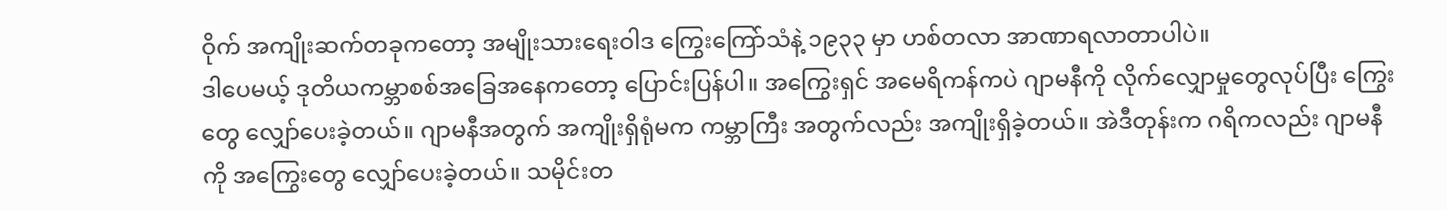ဝိုက် အကျိုးဆက်တခုကတော့ အမျိုးသားရေးဝါဒ ကြွေးကြော်သံနဲ့ ၁၉၃၃ မှာ ဟစ်တလာ အာဏာရလာတာပါပဲ။
ဒါပေမယ့် ဒုတိယကမ္ဘာစစ်အခြေအနေကတော့ ပြောင်းပြန်ပါ။ အကြွေးရှင် အမေရိကန်ကပဲ ဂျာမနီကို လိုက်လျှောမှုတွေလုပ်ပြီး ကြွေးတွေ လျှော်ပေးခဲ့တယ်။ ဂျာမနီအတွက် အကျိုးရှိရုံမက ကမ္ဘာကြီး အတွက်လည်း အကျိုးရှိခဲ့တယ်။ အဲဒီတုန်းက ဂရိကလည်း ဂျာမနီကို အကြွေးတွေ လျှော်ပေးခဲ့တယ်။ သမိုင်းတ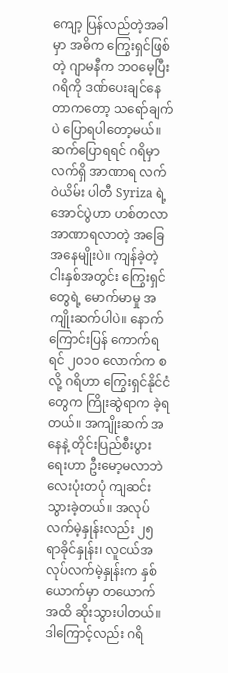ကျော့ ပြန်လည်တဲ့အခါမှာ အဓိက ကြွေးရှင်ဖြစ်တဲ့ ဂျာမနီက ဘဝမေ့ပြီး ဂရိကို ဒဏ်ပေးချင်နေတာကတော့ သရော်ချက်ပဲ ပြောရပါတော့မယ်။
ဆက်ပြောရရင် ဂရိမှာ လက်ရှိ အာဏာရ လက်ဝဲယိမ်း ပါတီ Syriza ရဲ့ အောင်ပွဲဟာ ဟစ်တလာအာဏာရလာတဲ့ အခြေအနေမျိုးပဲ။ ကျန်ခဲ့တဲ့ ငါးနှစ်အတွင်း ကြွေးရှင်တွေရဲ့ မောက်မာမှု အကျိုးဆက်ပါပဲ။ နောက်ကြောင်းပြန် ကောက်ရရင် ၂၀၁၀ လောက်က စလို့ ဂရိဟာ ကြွေးရှင်နိုင်ငံတွေက ကြိုးဆွဲရာက ခဲ့ရတယ်။ အကျိုးဆက် အနေနဲ့ တိုင်းပြည်စီးပွားရေးဟာ ဦးမော့မလာဘဲ လေးပုံးတပုံ ကျဆင်းသွားခဲ့တယ်။ အလုပ်လက်မဲ့နှုန်းလည်း ၂၅ ရာခိုင်နှုန်း၊ လူငယ်အလုပ်လက်မဲ့နှုန်းက နှစ်ယောက်မှာ တယောက်အထိ ဆိုးသွားပါတယ်။
ဒါကြောင့်လည်း ဂရိ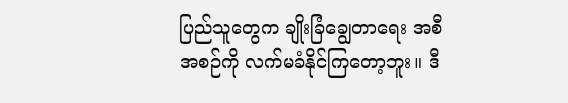ပြည်သူတွေက ချိုးခြံချွေတာရေး အစီအစဉ်ကို လက်မခံနိုင်ကြတော့ဘူး။ ဒီ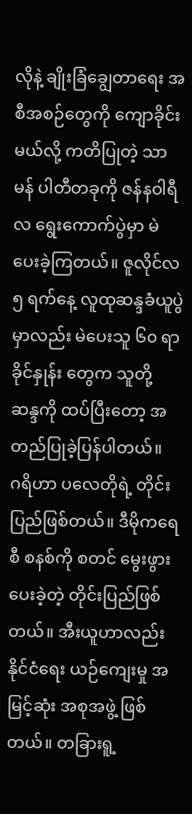လိုနဲ့ ချိုးခြံချွေတာရေး အစီအစဉ်တွေကို ကျောခိုင်းမယ်လို့ ကတိပြုတဲ့ သာမန် ပါတီတခုကို ဇန်နဝါရီလ ရွေးကောက်ပွဲမှာ မဲပေးခဲ့ကြတယ်။ ဇူလိုင်လ ၅ ရက်နေ့ လူထုဆန္ဒခံယူပွဲမှာလည်း မဲပေးသူ ၆၀ ရာခိုင်နှုန်း တွေက သူတို့ ဆန္ဒကို ထပ်ပြီးတော့ အတည်ပြုခဲ့ပြန်ပါတယ်။
ဂရိဟာ ပလေတိုရဲ့ တိုင်းပြည်ဖြစ်တယ်။ ဒီမိုကရေစီ စနစ်ကို စတင် မွေးဖွားပေးခဲ့တဲ့ တိုင်းပြည်ဖြစ်တယ်။ အီးယူဟာလည်း နိုင်ငံရေး ယဉ်ကျေးမှု အမြင့်ဆုံး အစုအဖွဲ့ ဖြစ်တယ်။ တခြားရူ့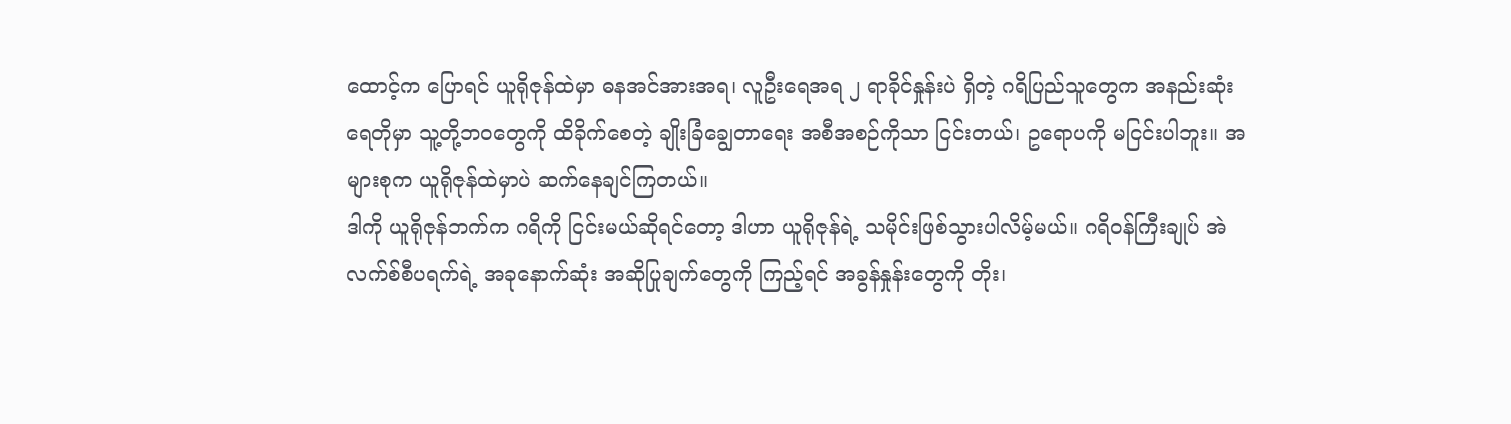ထောင့်က ပြောရင် ယူရိုဇုန်ထဲမှာ ဓနအင်အားအရ၊ လူဦးရေအရ ၂ ရာခိုင်နှုန်းပဲ ရှိတဲ့ ဂရိပြည်သူတွေက အနည်းဆုံး ရေတိုမှာ သူ့တို့ဘဝတွေကို ထိခိုက်စေတဲ့ ချိုးခြံချွေတာရေး အစီအစဉ်ကိုသာ ငြင်းတယ်၊ ဥရောပကို မငြင်းပါဘူး။ အများစုက ယူရိုဇုန်ထဲမှာပဲ ဆက်နေချင်ကြတယ်။
ဒါကို ယူရိုဇုန်ဘက်က ဂရိကို ငြင်းမယ်ဆိုရင်တော့ ဒါဟာ ယူရိုဇုန်ရဲ့ သမိုင်းဖြစ်သွားပါလိမ့်မယ်။ ဂရိဝန်ကြီးချုပ် အဲလက်စ်စီပရက်ရဲ့ အခုနောက်ဆုံး အဆိုပြုချက်တွေကို ကြည့်ရင် အခွန်နှုန်းတွေကို တိုး၊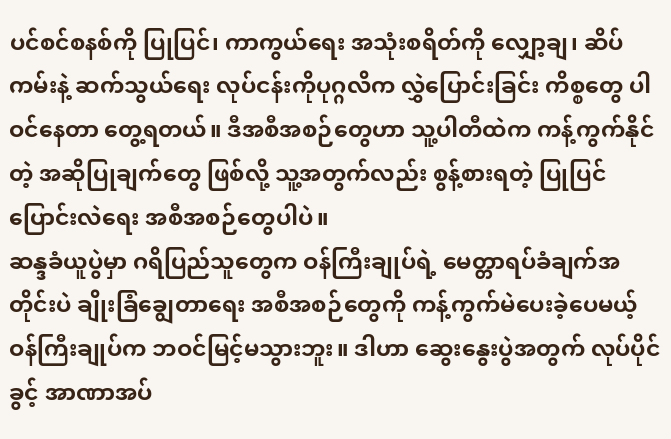ပင်စင်စနစ်ကို ပြုပြင်၊ ကာကွယ်ရေး အသုံးစရိတ်ကို လျှော့ချ၊ ဆိပ်ကမ်းနဲ့ ဆက်သွယ်ရေး လုပ်ငန်းကိုပုဂ္ဂလိက လွှဲပြောင်းခြင်း ကိစ္စတွေ ပါဝင်နေတာ တွေ့ရတယ်။ ဒီအစီအစဉ်တွေဟာ သူ့ပါတီထဲက ကန့်ကွက်နိုင်တဲ့ အဆိုပြုချက်တွေ ဖြစ်လို့ သူ့အတွက်လည်း စွန့်စားရတဲ့ ပြုပြင်ပြောင်းလဲရေး အစီအစဉ်တွေပါပဲ။
ဆန္ဒခံယူပွဲမှာ ဂရိပြည်သူတွေက ဝန်ကြီးချုပ်ရဲ့ မေတ္တာရပ်ခံချက်အတိုင်းပဲ ချိုးခြံချွေတာရေး အစီအစဉ်တွေကို ကန့်ကွက်မဲပေးခဲ့ပေမယ့် ဝန်ကြီးချုပ်က ဘဝင်မြင့်မသွားဘူး။ ဒါဟာ ဆွေးနွေးပွဲအတွက် လုပ်ပိုင်ခွင့် အာဏာအပ်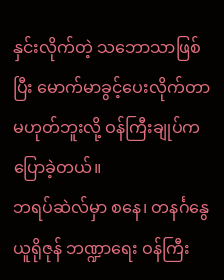နှင်းလိုက်တဲ့ သဘောသာဖြစ်ပြီး မောက်မာခွင့်ပေးလိုက်တာ မဟုတ်ဘူးလို့ ဝန်ကြီးချုပ်က ပြောခဲ့တယ်။
ဘရပ်ဆဲလ်မှာ စနေ၊ တနင်္ဂနွေ ယူရိုဇုန် ဘဏ္ဍာရေး ဝန်ကြီး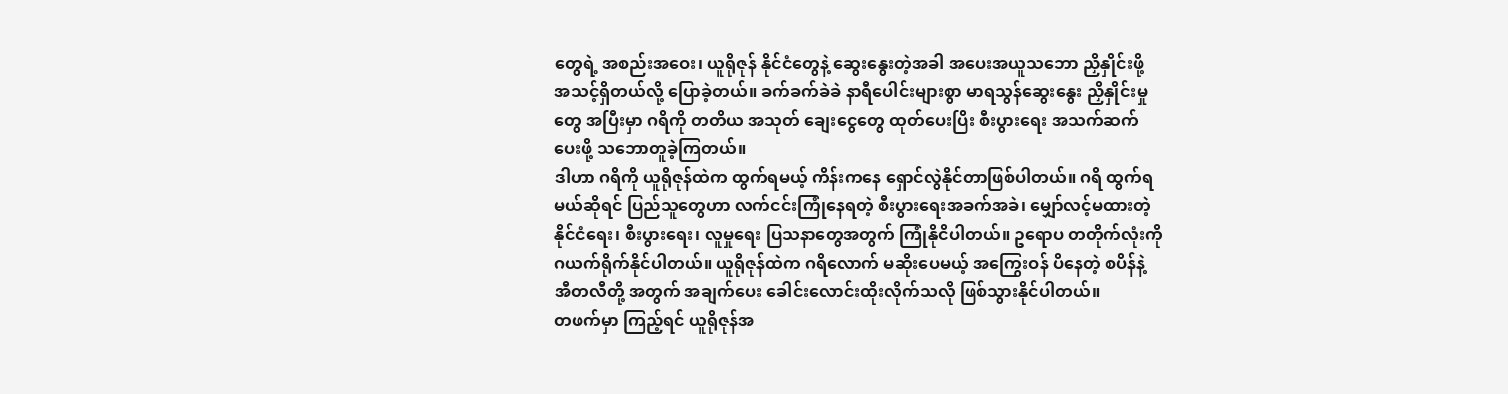တွေရဲ့ အစည်းအဝေး၊ ယူရိုဇုန် နိုင်ငံတွေနဲ့ ဆွေးနွေးတဲ့အခါ အပေးအယူသဘော ညှိနှိုင်းဖို့ အသင့်ရှိတယ်လို့ ပြောခဲ့တယ်။ ခက်ခက်ခဲခဲ နာရီပေါင်းများစွာ မာရသွန်ဆွေးနွေး ညှိနှိုင်းမှုတွေ အပြီးမှာ ဂရိကို တတိယ အသုတ် ချေးငွေတွေ ထုတ်ပေးပြိး စီးပွားရေး အသက်ဆက်ပေးဖို့ သဘောတူခဲ့ကြတယ်။
ဒါဟာ ဂရိကို ယူရိုဇုန်ထဲက ထွက်ရမယ့် ကိန်းကနေ ရှောင်လွဲနိုင်တာဖြစ်ပါတယ်။ ဂရိ ထွက်ရမယ်ဆိုရင် ပြည်သူတွေဟာ လက်ငင်းကြုံနေရတဲ့ စီးပွားရေးအခက်အခဲ၊ မျှော်လင့်မထားတဲ့ နိုင်ငံရေး၊ စီးပွားရေး၊ လူမှုရေး ပြသနာတွေအတွက် ကြုံနိုငိပါတယ်။ ဥရောပ တတိုက်လုံးကို ဂယက်ရိုက်နိုင်ပါတယ်။ ယူရိုဇုန်ထဲက ဂရိလောက် မဆိုးပေမယ့် အကြွေးဝန် ပိနေတဲ့ စပိန်နဲ့ အီတလီတို့ အတွက် အချက်ပေး ခေါင်းလောင်းထိုးလိုက်သလို ဖြစ်သွားနိုင်ပါတယ်။
တဖက်မှာ ကြည့်ရင် ယူရိုဇုန်အ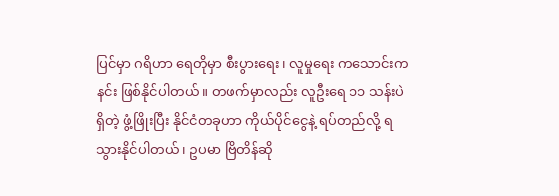ပြင်မှာ ဂရိဟာ ရေတိုမှာ စီးပွားရေး၊ လူမှုရေး ကသောင်းကနင်း ဖြစ်နိုင်ပါတယ်။ တဖက်မှာလည်း လူဦးရေ ၁၁ သန်းပဲ ရှိတဲ့ ဖွံ့ဖြိုးပြီး နိုင်ငံတခုဟာ ကိုယ်ပိုင်ငွေနဲ့ ရပ်တည်လို့ ရသွားနိုင်ပါတယ်၊ ဥပမာ ဗြိတိန်ဆို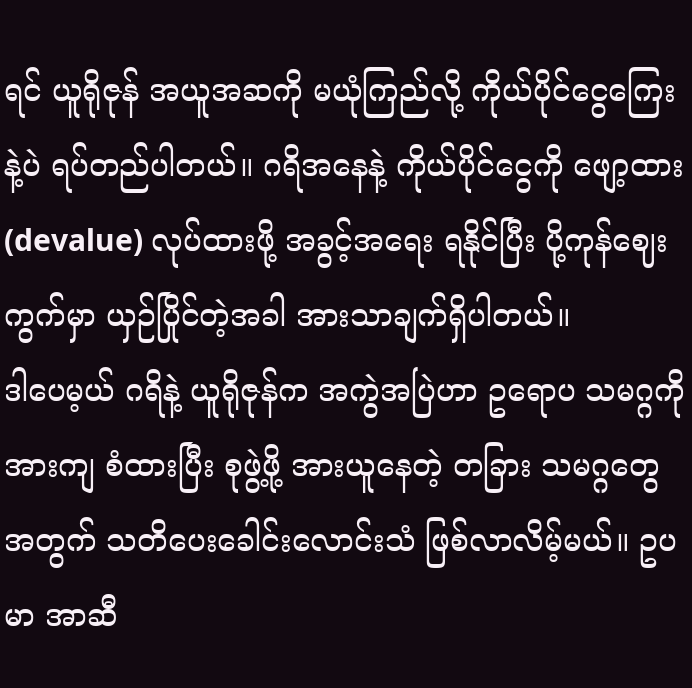ရင် ယူရိုဇုန် အယူအဆကို မယုံကြည်လို့ ကိုယ်ပိုင်ငွေကြေးနဲ့ပဲ ရပ်တည်ပါတယ်။ ဂရိအနေနဲ့ ကိုယ်ပိုင်ငွေကို ဖျော့ထား (devalue) လုပ်ထားဖို့ အခွင့်အရေး ရနိုင်ပြီး ပို့ကုန်ဈေးကွက်မှာ ယှဉ်ပြိုင်တဲ့အခါ အားသာချက်ရှိပါတယ်။
ဒါပေမ့ယ် ဂရိနဲ့ ယူရိုဇုန်က အကွဲအပြဲဟာ ဥရောပ သမဂ္ဂကို အားကျ စံထားပြီး စုဖွဲ့ဖို့ အားယူနေတဲ့ တခြား သမဂ္ဂတွေအတွက် သတိပေးခေါင်းလောင်းသံ ဖြစ်လာလိမ့်မယ်။ ဥပမာ အာဆီ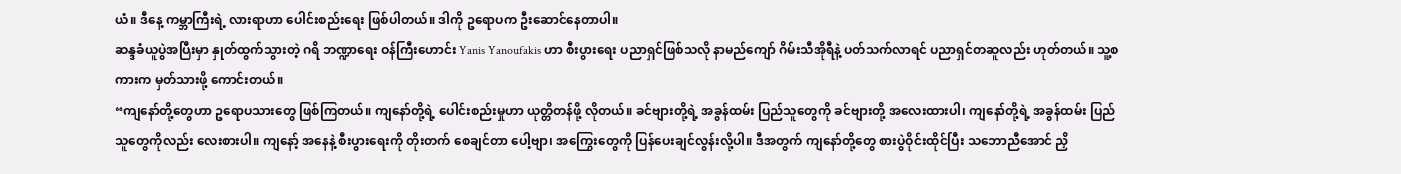ယံ။ ဒီနေ့ ကမ္ဘာကြီးရဲ့ လားရာဟာ ပေါင်းစည်းရေး ဖြစ်ပါတယ်။ ဒါကို ဥရောပက ဦးဆောင်နေတာပါ။
ဆန္ဒခံယူပွဲအပြီးမှာ နှုတ်ထွက်သွားတဲ့ ဂရိ ဘဏ္ဍာရေး ဝန်ကြီးဟောင်း Yanis Yanoufakis ဟာ စီးပွားရေး ပညာရှင်ဖြစ်သလို နာမည်ကျော် ဂိမ်းသီအိုရီနဲ့ ပတ်သက်လာရင် ပညာရှင်တဆူလည်း ဟုတ်တယ်။ သူ့စကားက မှတ်သားဖို့ ကောင်းတယ်။
“ကျနော်တို့တွေဟာ ဥရောပသားတွေ ဖြစ်ကြတယ်။ ကျနော်တို့ရဲ့ ပေါင်းစည်းမှုဟာ ယုတ္တိတန်ဖို့ လိုတယ်။ ခင်ဗျားတို့ရဲ့ အခွန်ထမ်း ပြည်သူတွေကို ခင်ဗျားတို့ အလေးထားပါ၊ ကျနော်တို့ရဲ့ အခွန်ထမ်း ပြည်သူတွေကိုလည်း လေးစားပါ။ ကျနော့် အနေနဲ့ စီးပွားရေးကို တိုးတက် စေချင်တာ ပေါ့ဗျာ၊ အကြွေးတွေကို ပြန်ပေးချင်လွန်းလို့ပါ။ ဒီအတွက် ကျနော်တို့တွေ စားပွဲဝိုင်းထိုင်ပြီး သဘောညီအောင် ညှိ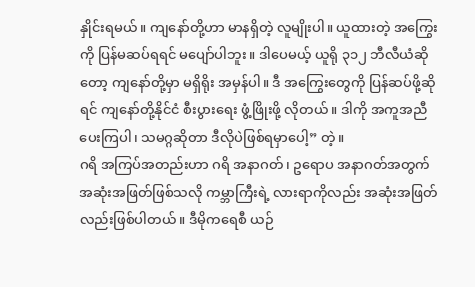နှိုင်းရမယ်။ ကျနော်တို့ဟာ မာနရှိတဲ့ လူမျိုးပါ။ ယူထားတဲ့ အကြွေးကို ပြန်မဆပ်ရရင် မပျော်ပါဘူး။ ဒါပေမယ့် ယူရို ၃၁၂ ဘီလီယံဆိုတော့ ကျနော်တို့မှာ မရှိရိုး အမှန်ပါ။ ဒီ အကြွေးတွေကို ပြန်ဆပ်ဖို့ဆိုရင် ကျနော်တို့နိုင်ငံ စီးပွားရေး ဖွံ့ဖြိုးဖို့ လိုတယ်။ ဒါကို အကူအညီ ပေးကြပါ၊ သမဂ္ဂဆိုတာ ဒီလိုပဲဖြစ်ရမှာပေါ့” တဲ့။
ဂရိ အကြပ်အတည်းဟာ ဂရိ အနာဂတ်၊ ဥရောပ အနာဂတ်အတွက် အဆုံးအဖြတ်ဖြစ်သလို ကမ္ဘာကြီးရဲ့ လားရာကိုလည်း အဆုံးအဖြတ်လည်းဖြစ်ပါတယ်။ ဒီမိုကရေစီ ယဉ်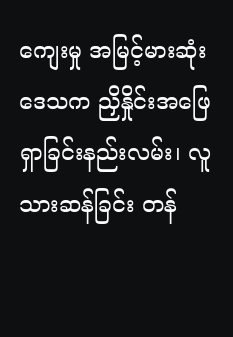ကျေးမှု အမြင့်မားဆုံး ဒေသက ညှိနှိုင်းအဖြေရှာခြင်းနည်းလမ်း၊ လူသားဆန်ခြင်း တန်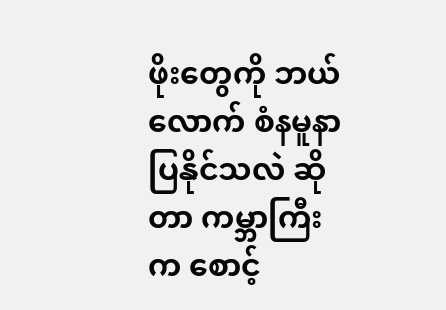ဖိုးတွေကို ဘယ်လောက် စံနမူနာ ပြနိုင်သလဲ ဆိုတာ ကမ္ဘာကြီးက စောင့်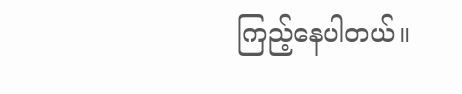ကြည့်နေပါတယ်။